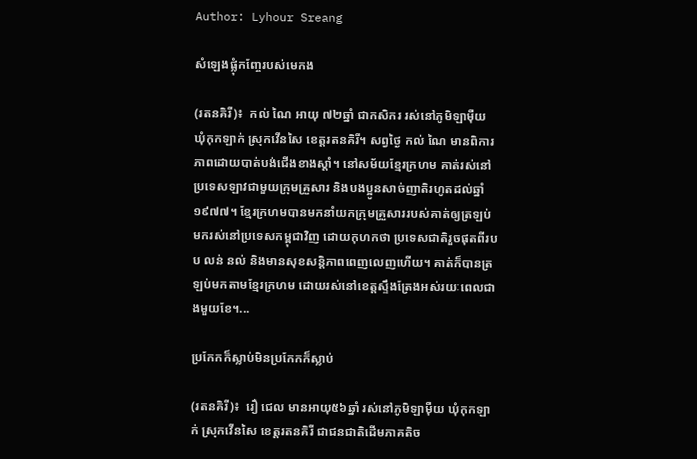Author: Lyhour Sreang

សំឡេងផ្លុំកញ្ចែរបស់មេកង

(រតនគិរី)៖  កល់ ណៃ អាយុ ៧២ឆ្នាំ ជាកសិករ រស់នៅភូមិឡាម៉ឺយ ឃុំកុកឡាក់ ស្រុកវើនសៃ ខេត្តរតនគិរី។ សព្វថ្ងៃ កល់ ណៃ មានពិការភាពដោយបាត់បង់ជើងខាងស្តាំ។ នៅសម័យខ្មែរក្រហម គាត់រស់នៅប្រទេសឡាវជាមួយក្រុមគ្រួសារ និងបងប្អូនសាច់ញាតិរហូតដល់ឆ្នាំ១៩៧៧។ ខ្មែរក្រហមបានមកនាំយកក្រុមគ្រួសាររបស់គាត់ឲ្យត្រឡប់មករស់នៅប្រទេសកម្ពុជាវិញ ដោយកុហកថា ប្រទេសជាតិរួចផុតពីរបប លន់ នល់ និងមានសុខសន្តិភាពពេញលេញហើយ។ គាត់ក៏បានត្រឡប់មកតាមខ្មែរក្រហម ដោយរស់នៅខេត្តស្ទឹងត្រែងអស់រយៈពេលជាងមួយខែ។...

ប្រកែកក៏ស្លាប់មិនប្រកែកក៏ស្លាប់

(រតនគិរី)៖  រឿ ជេល មានអាយុ៥៦ឆ្នាំ រស់នៅភូមិឡាម៉ឺយ ឃុំកុកឡាក់ ស្រុកវើនសៃ ខេត្តរតនគិរី ជាជនជាតិដើមភាគតិច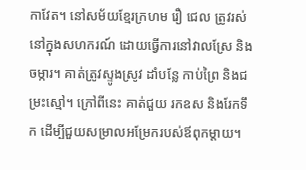កាវែត។ នៅសម័យខ្មែរក្រហម រឿ ជេល ត្រូវរស់នៅក្នុងសហករណ៍ ដោយធ្វើការនៅវាលស្រែ និងចម្ការ។ គាត់ត្រូវស្ទូងស្រូវ ដាំបន្លែ កាប់ព្រៃ និងជម្រះស្មៅ។ ក្រៅពីនេះ គាត់ជួយ រកឧស និងរែកទឹក ដើម្បីជួយសម្រាលអម្រែករបស់ឪពុកម្តាយ។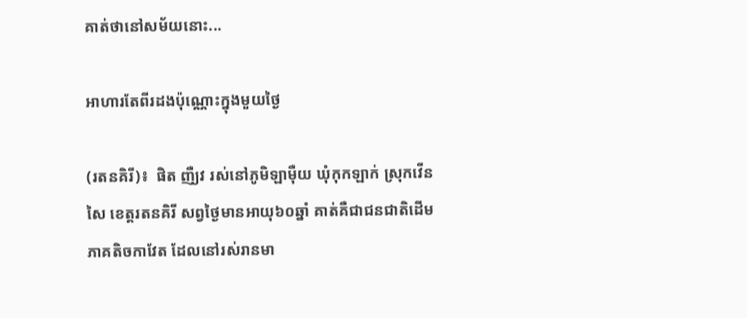គាត់ថានៅសម័យនោះ...

អាហារតែពីរដងប៉ុណ្ណោះក្នុងមួយថ្ងៃ

(រតនគិរី)៖  ផិត ញឺ្យវ រស់នៅភូមិឡាម៉ឺយ ឃុំកុកឡាក់ ស្រុកវើនសៃ ខេត្តរតនគិរី សព្វថ្ងៃមានអាយុ៦០ឆ្នាំ គាត់គឺជាជនជាតិដើមភាគតិចកាវែត ដែលនៅរស់រានមា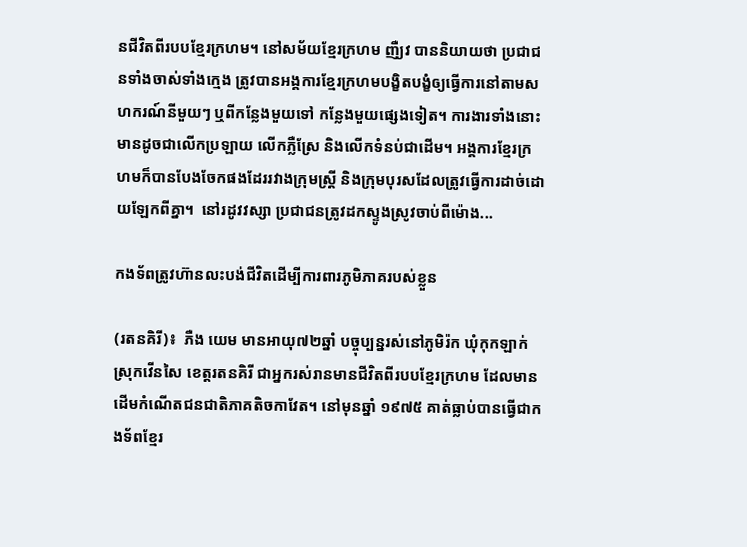នជីវិតពីរបបខ្មែរក្រហម។ នៅសម័យខ្មែរក្រហម ញឺ្យវ បាននិយាយថា ប្រជាជនទាំងចាស់ទាំងក្មេង ត្រូវបានអង្គការខ្មែរក្រហមបង្ខិតបង្ខំឲ្យធ្វើការនៅតាមសហករណ៍នីមួយៗ ឬពីកន្លែងមួយទៅ កន្លែងមួយផ្សេងទៀត។ ការងារទាំងនោះមានដូចជាលើកប្រឡាយ លើកភ្លឺស្រែ និងលើកទំនប់ជាដើម។ អង្គការខ្មែរក្រហមក៏បានបែងចែកផងដែររវាងក្រុមស្ត្រី និងក្រុមបុរសដែលត្រូវធ្វើការដាច់ដោយឡែកពីគ្នា។  នៅរដូវវស្សា ប្រជាជនត្រូវដកស្ទូងស្រូវចាប់ពីម៉ោង...

កងទ័ពត្រូវហ៊ានលះបង់ជីវិតដើម្បីការពារភូមិភាគរបស់ខ្លួន

(រតនគិរី)៖  ភឺង យេម មានអាយុ៧២ឆ្នាំ បច្ចុប្បន្នរស់នៅភូមិរ៉ក ឃុំកុកឡាក់ ស្រុកវើនសៃ ខេត្តរតនគិរី ជាអ្នករស់រានមានជីវិតពីរបបខ្មែរក្រហម ដែលមានដើមកំណើតជនជាតិភាគតិចកាវែត។ នៅមុនឆ្នាំ ១៩៧៥ គាត់ធ្លាប់បានធ្វើជាកងទ័ពខ្មែរ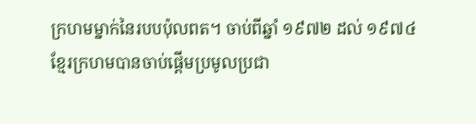ក្រហមម្នាក់នៃរបបប៉ុលពត។ ចាប់ពីឆ្នាំ ១៩៧២ ដល់ ១៩៧៤ ខ្មែរក្រហមបានចាប់ផ្តើមប្រមូលប្រជា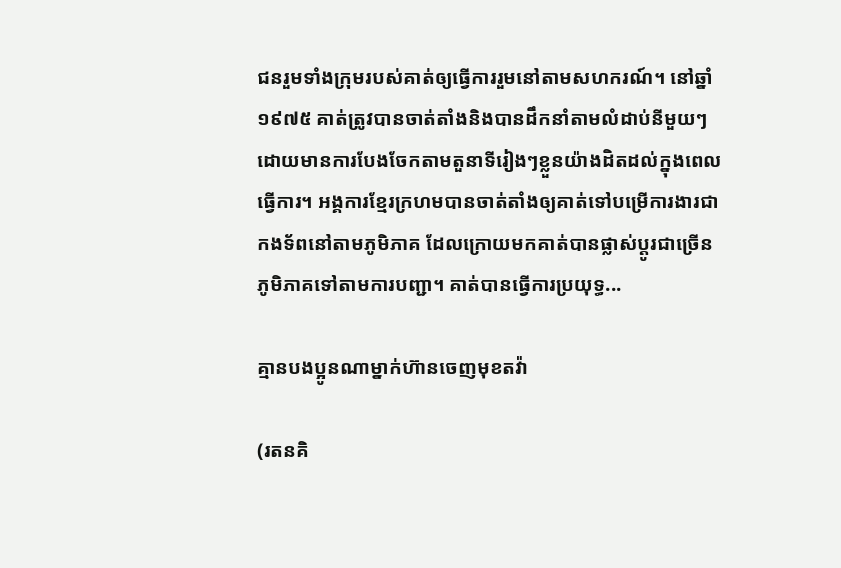ជនរួមទាំងក្រុមរបស់គាត់ឲ្យធ្វើការរួមនៅតាមសហករណ៍។ នៅឆ្នាំ ១៩៧៥ គាត់ត្រូវបានចាត់តាំងនិងបានដឹកនាំតាមលំដាប់នីមួយៗ ដោយមានការបែងចែកតាមតួនាទីរៀងៗខ្លួនយ៉ាងដិតដល់ក្នុងពេលធ្វើការ។ អង្គការខ្មែរក្រហមបានចាត់តាំងឲ្យគាត់ទៅបម្រើការងារជាកងទ័ពនៅតាមភូមិភាគ ដែលក្រោយមកគាត់បានផ្លាស់ប្តូរជាច្រើនភូមិភាគទៅតាមការបញ្ជា។ គាត់បានធ្វើការប្រយុទ្ធ...

គ្មានបងប្អូនណាម្នាក់ហ៊ានចេញមុខតវ៉ា

(រតនគិ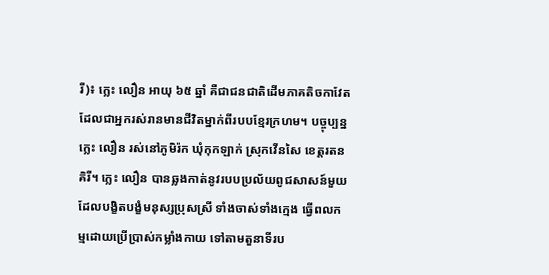រី)៖ ក្លេះ លឿន អាយុ ៦៥ ឆ្នាំ គឺជាជនជាតិដើមភាគតិចកាវែត ដែលជាអ្នករស់រានមានជីវិតម្នាក់ពីរបបខ្មែរក្រហម។ បច្ចុប្បន្ន ក្លេះ លឿន រស់នៅភូមិរ៉ក ឃុំកុកឡាក់ ស្រុកវើនសៃ ខេត្តរតនគិរី។ ក្លេះ លឿន បានឆ្លងកាត់នូវរបបប្រល័យពូជសាសន៍មួយ ដែលបង្ខិតបង្ខំមនុស្សប្រុសស្រី ទាំងចាស់ទាំងក្មេង ធ្វើពលកម្មដោយប្រើប្រាស់កម្លាំងកាយ ទៅតាមតួនាទីរប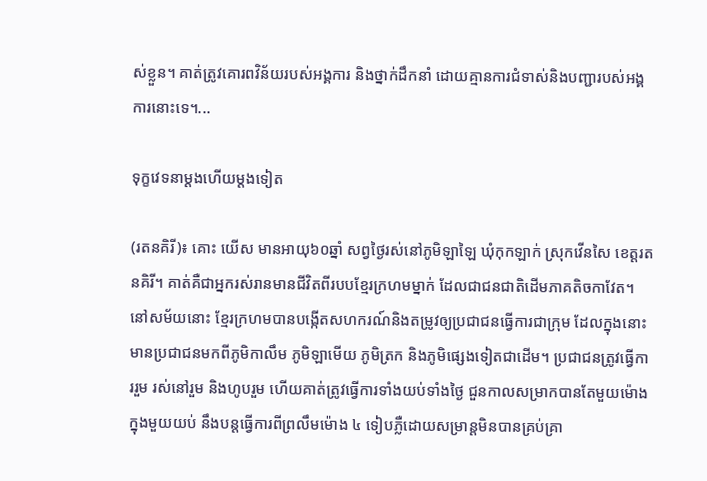ស់ខ្លួន។ គាត់ត្រូវគោរពវិន័យរបស់អង្គការ និងថ្នាក់ដឹកនាំ ដោយគ្មានការជំទាស់និងបញ្ជារបស់អង្គការនោះទេ។...

ទុក្ខវេទនាម្ដងហើយម្តងទៀត

(រតនគិរី)៖ គោះ យើស មានអាយុ៦០ឆ្នាំ សព្វថ្ងៃរស់នៅភូមិឡាឡៃ ឃុំកុកឡាក់ ស្រុកវើនសៃ ខេត្តរតនគិរី។ គាត់គឺជាអ្នករស់រានមានជីវិតពីរបបខ្មែរក្រហមម្នាក់ ដែលជាជនជាតិដើមភាគតិចកាវែត។ នៅសម័យនោះ ខ្មែរក្រហមបានបង្កើតសហករណ៍និងតម្រូវឲ្យប្រជាជនធ្វើការជាក្រុម ដែលក្នុងនោះមានប្រជាជនមកពីភូមិកាលឹម ភូមិឡាមើយ ភូមិត្រក និងភូមិផ្សេងទៀតជាដើម។ ប្រជាជនត្រូវធ្វើការរួម រស់នៅរួម និងហូបរួម ហើយគាត់ត្រូវធ្វើការទាំងយប់ទាំងថ្ងៃ ជួនកាលសម្រាកបានតែមួយម៉ោងក្នុងមួយយប់ នឹងបន្តធ្វើការពីព្រលឹមម៉ោង ៤ ទៀបភ្លឺដោយសម្រាន្ដមិនបានគ្រប់គ្រា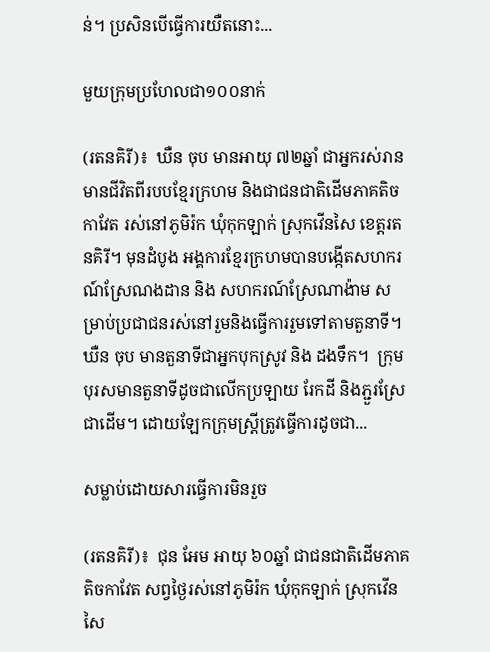ន់។ ប្រសិនបើធ្វើការយឺតនោះ...

មួយក្រុមប្រហែលជា១០០នាក់

(រតនគិរី)៖  ឃឺន ចុប មានអាយុ ៧២ឆ្នាំ ជាអ្នករស់រានមានជីវិតពីរបបខ្មែរក្រហម និងជាជនជាតិដើមភាគតិចកាវែត រស់នៅភូមិរ៉ក ឃុំកុកឡាក់ ស្រុកវើនសៃ ខេត្តរតនគិរី។ មុនដំបូង អង្គការខ្មែរក្រហមបានបង្កើតសហករណ៍ស្រែណងដាន និង សហករណ៍ស្រែណាង៉ាម សម្រាប់ប្រជាជនរស់នៅរួមនិងធ្វើការរួមទៅតាមតួនាទី។ ឃឺន ចុប មានតួនាទីជាអ្នកបុកស្រូវ និង ដងទឹក។  ក្រុមបុរសមានតួនាទីដូចជាលើកប្រឡាយ រែកដី និងភ្ជួរស្រែជាដើម។ ដោយឡែកក្រុមស្ត្រីត្រូវធ្វើការដូចជា...

សម្លាប់ដោយសារធ្វើការមិនរួច

(រតនគិរី)៖  ជុន អែម អាយុ ៦០ឆ្នាំ ជាជនជាតិដើមភាគតិចកាវែត សព្វថ្ងៃរស់នៅភូមិរ៉ក ឃុំកុកឡាក់ ស្រុកវើនសៃ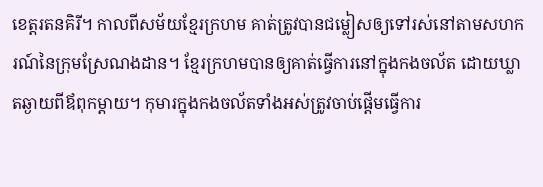ខេត្តរតនគិរី។ កាលពីសម័យខ្មែរក្រហម គាត់ត្រូវបានជម្លៀសឲ្យទៅរស់នៅតាមសហករណ៍នៃក្រុមស្រែណងដាន។ ខ្មែរក្រហមបានឲ្យគាត់ធ្វើការនៅក្នុងកងចល័ត ដោយឃ្លាតឆ្ងាយពីឪពុកម្ដាយ។ កុមារក្នុងកងចល័តទាំងអស់ត្រូវចាប់ផ្តើមធ្វើការ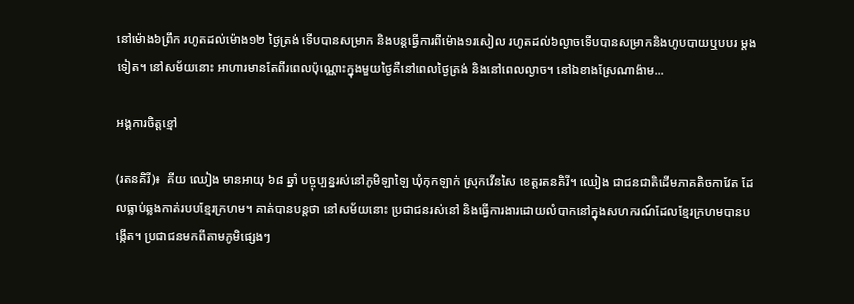នៅម៉ោង៦ព្រឹក រហូតដល់ម៉ោង១២ ថ្ងៃត្រង់ ទើបបានសម្រាក និងបន្តធ្វើការពីម៉ោង១រសៀល រហូតដល់៦ល្ងាចទើបបានសម្រាកនិងហូបបាយឬបបរ ម្ដងទៀត។ នៅសម័យនោះ អាហារមានតែពីរពេលប៉ុណ្ណោះក្នុងមួយថ្ងៃគឺនៅពេលថ្ងៃត្រង់ និងនៅពេលល្ងាច។ នៅឯខាងស្រែណាង៉ាម...

អង្គការចិត្តខ្មៅ

(រតនគិរី)៖  គីយ ឈៀង មានអាយុ ៦៨ ឆ្នាំ បច្ចុប្បន្នរស់នៅភូមិឡាឡៃ ឃុំកុកឡាក់ ស្រុកវើនសៃ ខេត្តរតនគិរី។ ឈៀង ជាជនជាតិដើមភាគតិចកាវែត ដែលធ្លាប់ឆ្លងកាត់របបខ្មែរក្រហម។ គាត់បានបន្តថា នៅសម័យនោះ ប្រជាជនរស់នៅ និងធ្វើការងារដោយលំបាកនៅក្នុងសហករណ៍ដែលខ្មែរក្រហមបានបង្កើត។ ប្រជាជនមកពីតាមភូមិផ្សេងៗ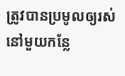ត្រូវបានប្រមូលឲ្យរស់នៅមួយកន្លែ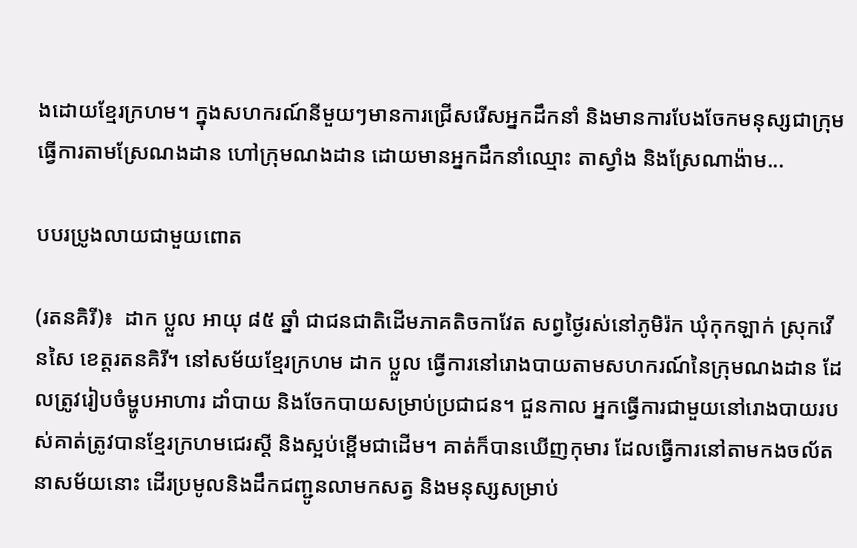ងដោយខ្មែរក្រហម។ ក្នុងសហករណ៍នីមួយៗមានការជ្រើសរើសអ្នកដឹកនាំ និងមានការបែងចែកមនុស្សជាក្រុមធ្វើការតាមស្រែណងដាន ហៅក្រុមណងដាន ដោយមានអ្នកដឹកនាំឈ្មោះ តាស្វាំង និងស្រែណាង៉ាម...

បបរប្រូងលាយជាមួយពោត

(រតនគិរី)៖  ដាក ប្លួល អាយុ ៨៥ ឆ្នាំ ជាជនជាតិដើមភាគតិចកាវែត សព្វថ្ងៃរស់នៅភូមិរ៉ក ឃុំកុកឡាក់ ស្រុកវើនសៃ ខេត្តរតនគិរី។ នៅសម័យខ្មែរក្រហម ដាក ប្លួល ធ្វើការនៅរោងបាយតាមសហករណ៍នៃក្រុមណងដាន ដែលត្រូវរៀបចំម្ហូបអាហារ ដាំបាយ និងចែកបាយសម្រាប់ប្រជាជន។ ជួនកាល អ្នកធ្វើការជាមួយនៅរោងបាយរបស់គាត់ត្រូវបានខ្មែរក្រហមជេរស្ដី និងស្អប់ខ្ពើមជាដើម។ គាត់ក៏បានឃើញកុមារ ដែលធ្វើការនៅតាមកងចល័តនាសម័យនោះ ដើរប្រមូលនិងដឹកជញ្ជូនលាមកសត្វ និងមនុស្សសម្រាប់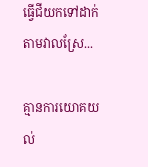ធ្វើជីយកទៅដាក់តាមវាលស្រែ...

គ្មានការយោគយល់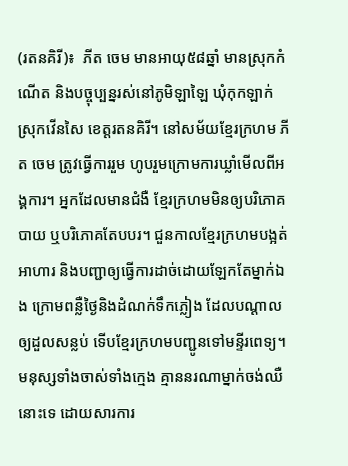(រតនគិរី)៖  ភីត ចេម មានអាយុ៥៨ឆ្នាំ មានស្រុកកំណើត និងបច្ចុប្បន្នរស់នៅភូមិឡាឡៃ ឃុំកុកឡាក់ ស្រុកវើនសៃ ខេត្តរតនគិរី។ នៅសម័យខ្មែរក្រហម ភីត ចេម ត្រូវធ្វើការរួម ហូបរួមក្រោមការឃ្លាំមើលពីអង្គការ។ អ្នកដែលមានជំងឺ ខ្មែរក្រហមមិនឲ្យបរិភោគបាយ ឬបរិភោគតែបបរ។ ជួនកាលខ្មែរក្រហមបង្អត់អាហារ និងបញ្ជាឲ្យធ្វើការដាច់ដោយឡែកតែម្នាក់ឯង ក្រោមពន្លឺថ្ងៃនិងដំណក់ទឹកភ្លៀង ដែលបណ្ដាលឲ្យដួលសន្លប់ ទើបខ្មែរក្រហមបញ្ជូនទៅមន្ទីរពេទ្យ។ មនុស្សទាំងចាស់ទាំងក្មេង គ្មាននរណាម្នាក់ចង់ឈឺនោះទេ ដោយសារការ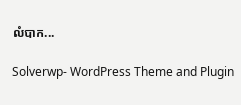លំបាក...

Solverwp- WordPress Theme and Plugin